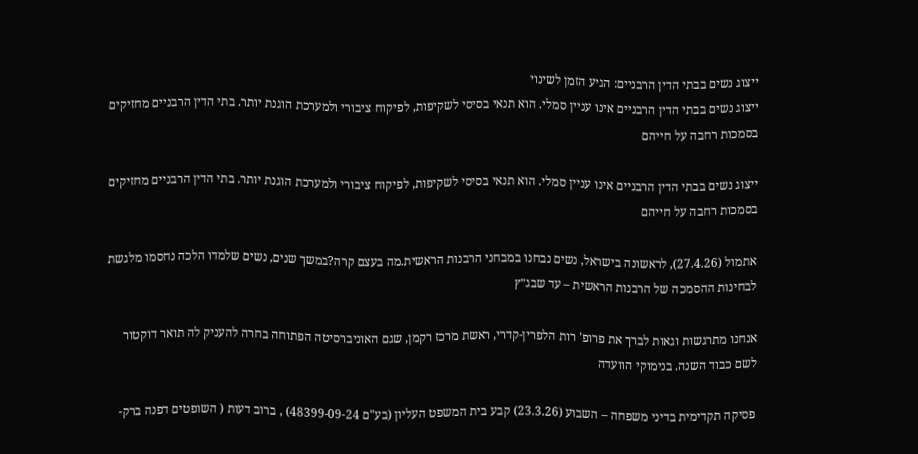ייצוג נשים בבתי הדין הרבניים: הגיע הזמן לשינוי
ייצוג נשים בבתי הדין הרבניים אינו עניין סמלי. הוא תנאי בסיסי לשקיפות, לפיקוח ציבורי ולמערכת הוגנת יותר. בתי הדין הרבניים מחזיקים בסמכות רחבה על חייהם

ייצוג נשים בבתי הדין הרבניים אינו עניין סמלי. הוא תנאי בסיסי לשקיפות, לפיקוח ציבורי ולמערכת הוגנת יותר. בתי הדין הרבניים מחזיקים בסמכות רחבה על חייהם

אתמול (27.4.26), לראשונה בישראל, נשים נבחנו במבחני הרבנות הראשית.מה בעצם קרה?במשך שנים, נשים שלמדו הלכה נחסמו מלגשת לבחינות ההסמכה של הרבנות הראשית – עד שבג״ץ

אנחנו מתרגשות וגאות לברך את פרופ' רות הלפרין-קדרי, ראשת מרכז רקמן, שגם האוניברסיטה הפתוחה בחרה להעניק לה תואר דוקטור לשם כבוד השנה. בנימוקי הוועדה

פסיקה תקדימית בדיני משפחה – השבוע (23.3.26) קבע בית המשפט העליון (בע"ם 48399-09-24) , ברוב דעות ( השופטים דפנה ברק-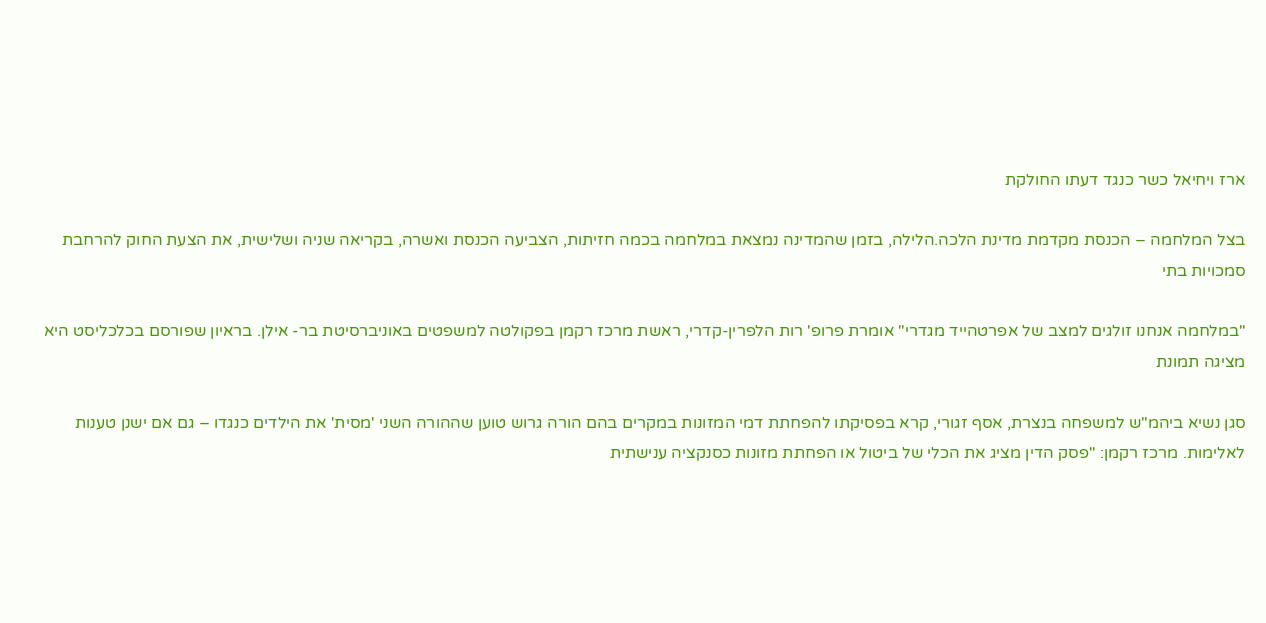ארז ויחיאל כשר כנגד דעתו החולקת

בצל המלחמה – הכנסת מקדמת מדינת הלכה.הלילה, בזמן שהמדינה נמצאת במלחמה בכמה חזיתות, הצביעה הכנסת ואשרה, בקריאה שניה ושלישית, את הצעת החוק להרחבת סמכויות בתי

"במלחמה אנחנו זולגים למצב של אפרטהייד מגדרי" אומרת פרופ' רות הלפרין-קדרי, ראשת מרכז רקמן בפקולטה למשפטים באוניברסיטת בר- אילן. בראיון שפורסם בכלכליסט היא מציגה תמונת

סגן נשיא ביהמ"ש למשפחה בנצרת, אסף זגורי, קרא בפסיקתו להפחתת דמי המזונות במקרים בהם הורה גרוש טוען שההורה השני 'מסית' את הילדים כנגדו – גם אם ישנן טענות לאלימות. מרכז רקמן: "פסק הדין מציג את הכלי של ביטול או הפחתת מזונות כסנקציה ענישתית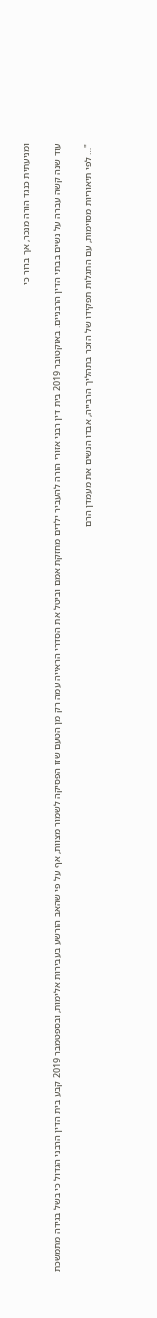ומניעתית כנגד הורה מנכר, אך ברור כי

עוד שנה קשה עברה על נשים בבתי הדין הרבניים. באוקטובר 2019 בית דין רבני אזורי הורה להעביר ילדים מחזקת אמם וביטל את הסדרי הראייה עמה רק מן הטעם שזו הפסיקה לשמור מצוות, אף על פי שהאב הורשע בעבירות אלימות, ובספטמבר 2019 קבע בית הדין הרבני הגדול כי בשל בגידה מתמשכת

"… לפי תיאוריות מסוימות, עם התגלות תפקידו של הזכר בתהליך הרבייה, אבדו הנשים את מעמדן הרם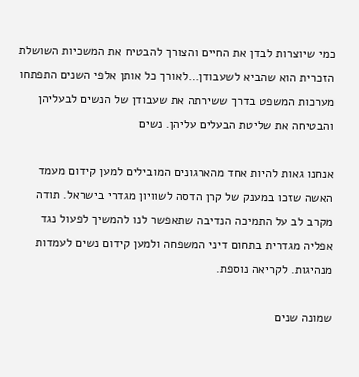כמי שיוצרות לבדן את החיים והצורך להבטיח את המשכיות השושלת הזכרית הוא שהביא לשעבודן…לאורך כל אותן אלפי השנים התפתחו מערכות המשפט בדרך ששירתה את שעבודן של הנשים לבעליהן והבטיחה את שליטת הבעלים עליהן. נשים

אנחנו גאות להיות אחד מהארגונים המובילים למען קידום מעמד האשה שזכו במענק של קרן הדסה לשוויון מגדרי בישראל. תודה מקרב לב על התמיכה הנדיבה שתאפשר לנו להמשיך לפעול נגד אפליה מגדרית בתחום דיני המשפחה ולמען קידום נשים לעמדות מנהיגות. לקריאה נוספת.

שמונה שנים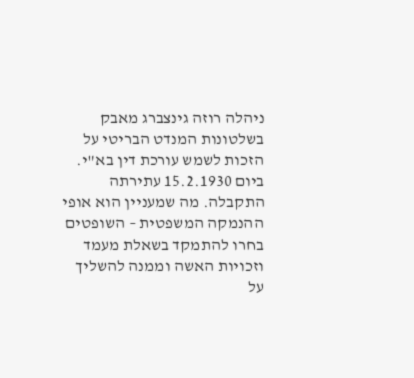ניהלה רוזה גינצברג מאבק בשלטונות המנדט הבריטי על הזכות לשמש עורכת דין בא"י. ביום 15.2.1930 עתירתה התקבלה. מה שמעניין הוא אופי ההנמקה המשפטית – השופטים בחרו להתמקד בשאלת מעמד וזכויות האשה וממנה להשליך על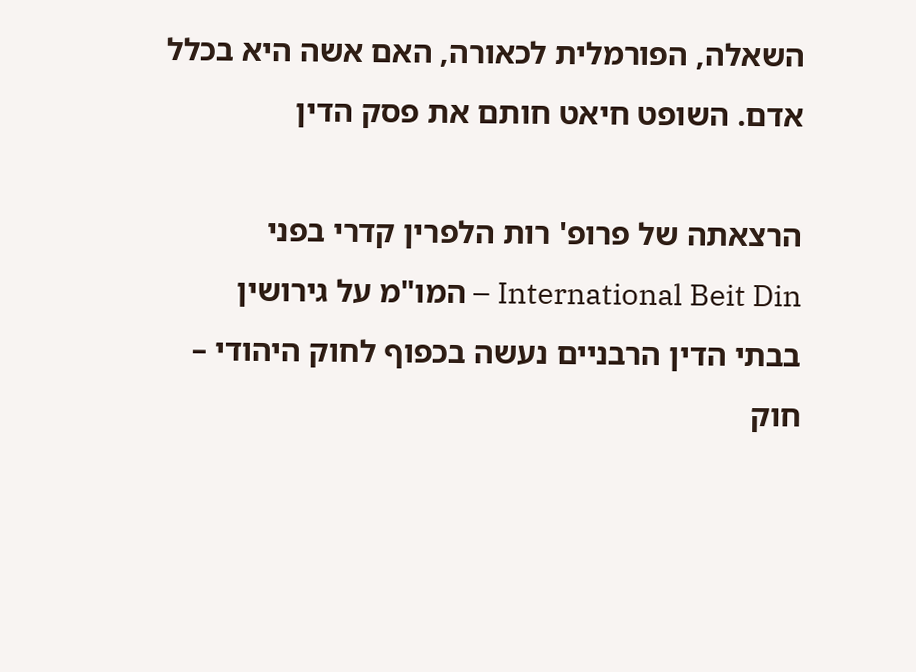השאלה, הפורמלית לכאורה, האם אשה היא בכלל אדם. השופט חיאט חותם את פסק הדין

הרצאתה של פרופ' רות הלפרין קדרי בפני International Beit Din – המו"מ על גירושין בבתי הדין הרבניים נעשה בכפוף לחוק היהודי – חוק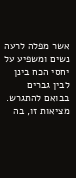אשר מפלה לרעה נשים ומשפיע על יחסי הכח בינן לבין גברים בבואם להתגרש. מציאות זו, בה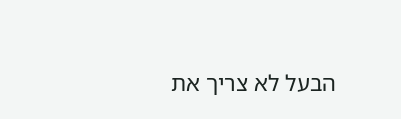הבעל לא צריך את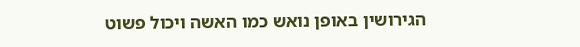הגירושין באופן נואש כמו האשה ויכול פשוט